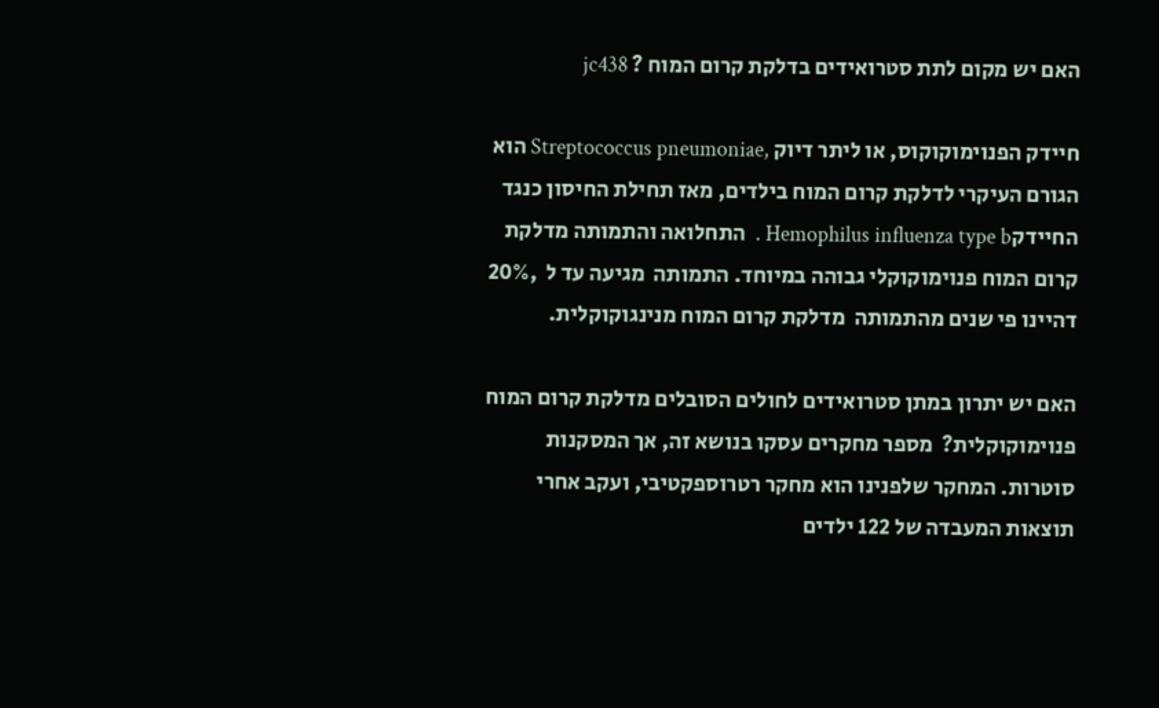האם יש מקום לתת סטרואידים בדלקת קרום המוח ? jc438

חיידק הפנוימוקוקוס, או ליתר דיוק ,Streptococcus pneumoniae הוא הגורם העיקרי לדלקת קרום המוח בילדים, מאז תחילת החיסון כנגד החיידקHemophilus influenza type b .  התחלואה והתמותה מדלקת קרום המוח פנוימוקוקלי גבוהה במיוחד. התמותה  מגיעה עד ל  ,20% דהיינו פי שנים מהתמותה  מדלקת קרום המוח מנינגוקוקלית.

האם יש יתרון במתן סטרואידים לחולים הסובלים מדלקת קרום המוח פנוימוקוקלית?  מספר מחקרים עסקו בנושא זה, אך המסקנות סוטרות. המחקר שלפנינו הוא מחקר רטרוספקטיבי, ועקב אחרי תוצאות המעבדה של 122 ילדים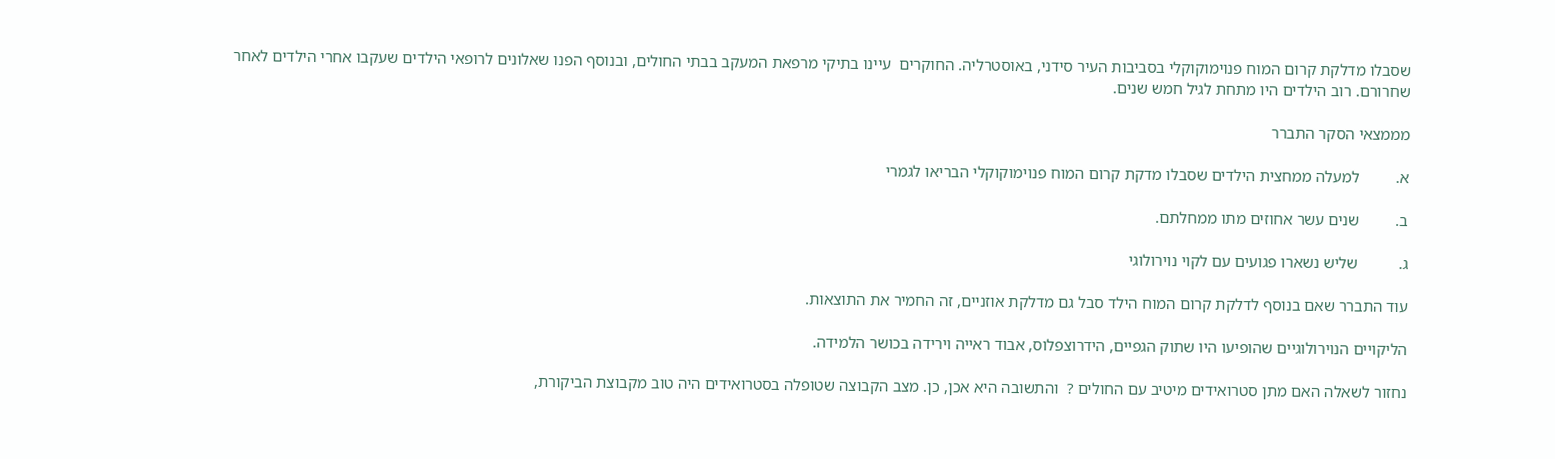שסבלו מדלקת קרום המוח פנוימוקוקלי בסביבות העיר סידני, באוסטרליה. החוקרים  עיינו בתיקי מרפאת המעקב בבתי החולים, ובנוסף הפנו שאלונים לרופאי הילדים שעקבו אחרי הילדים לאחר שחרורם. רוב הילדים היו מתחת לגיל חמש שנים.

מממצאי הסקר התברר

א.         למעלה ממחצית הילדים שסבלו מדקת קרום המוח פנוימוקוקלי הבריאו לגמרי

ב.         שנים עשר אחוזים מתו ממחלתם.

ג.          שליש נשארו פגועים עם לקוי נוירולוגי

עוד התברר שאם בנוסף לדלקת קרום המוח הילד סבל גם מדלקת אוזניים, זה החמיר את התוצאות.

הליקויים הנוירולוגיים שהופיעו היו שתוק הגפיים, הידרוצפלוס, אבוד ראייה וירידה בכושר הלמידה.

נחזור לשאלה האם מתן סטרואידים מיטיב עם החולים ?  והתשובה היא אכן, כן. מצב הקבוצה שטופלה בסטרואידים היה טוב מקבוצת הביקורת,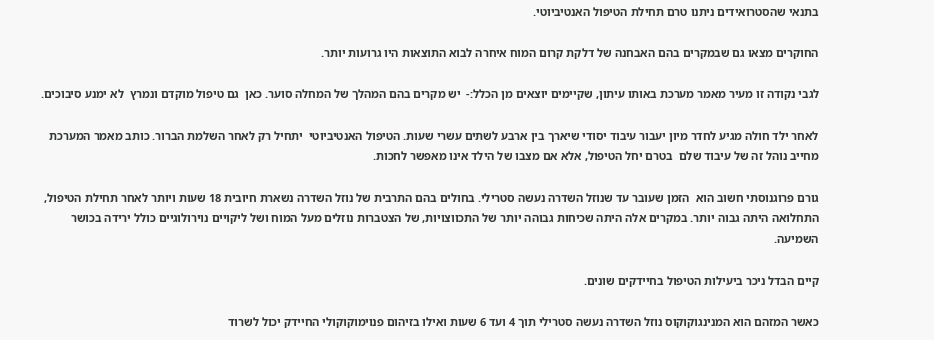בתנאי שהסטרואידים ניתנו טרם תחילת הטיפול האנטיביוטי.

החוקרים מצאו גם שבמקרים בהם האבחנה של דלקת קרום המוח איחרה לבוא התוצאות היו גרועות יותר.

לגבי נקודה זו מעיר מאמר מערכת באותו עיתון, שקיימים יוצאים מן הכלל:-  יש מקרים בהם המהלך של המחלה סוער. כאן  גם טיפול מוקדם ונמרץ  לא ימנע סיבוכים.

לאחר ילד חולה מגיע לחדר מיון יעבור עיבוד יסודי שיארך בין ארבע לשתים עשרי שעות. הטיפול האנטיביוטי  יתחיל רק לאחר השלמת הברור. כותב מאמר המערכת מחייב נוהל זה של עיבוד שלם  בטרם יחל הטיפול, אלא אם מצבו של הילד אינו מאפשר לחכות.

גורם פרוגנוסתי חשוב הוא  הזמן שעובר עד שנוזל השדרה נעשה סטרילי. בחולים בהם התרבית של נוזל השדרה נשארת חיובית 18 שעות ויותר לאחר תחילת הטיפול, התחלואה היתה גבוה יותר. במקרים אלה היתה שכיחות גבוהה יותר של התכווצויות, של הצטברות נוזלים מעל המוח ושל ליקויים נוירולוגיים כולל ירידה בכושר השמיעה.

קיים הבדל ניכר ביעילות הטיפול בחיידקים שונים.

כאשר המזהם הוא המנינגוקוקוס נוזל השדרה נעשה סטרילי תוך 4 ועד 6 שעות ואילו בזיהום פנוימוקוקולי החיידק יכול לשרוד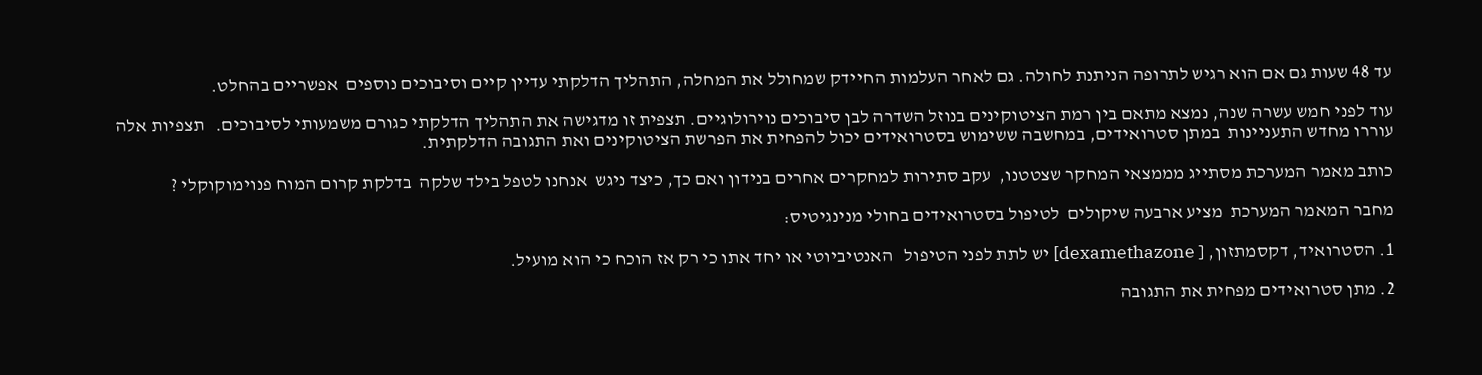עד 48 שעות גם אם הוא רגיש לתרופה הניתנת לחולה. גם לאחר העלמות החיידק שמחולל את המחלה, התהליך הדלקתי עדיין קיים וסיבוכים נוספים  אפשריים בהחלט.

עוד לפני חמש עשרה שנה, נמצא מתאם בין רמת הציטוקינים בנוזל השדרה לבן סיבוכים נוירולוגיים. תצפית זו מדגישה את התהליך הדלקתי כגורם משמעותי לסיבוכים.   תצפיות אלה עוררו מחדש התעניינות  במתן סטרואידים, במחשבה ששימוש בסטרואידים יכול להפחית את הפרשת הציטוקינים ואת התגובה הדלקתית.

כותב מאמר המערכת מסתייג מממצאי המחקר שצטטנו,  עקב סתירות למחקרים אחרים בנידון ואם כך, כיצד ניגש  אנחנו לטפל בילד שלקה  בדלקת קרום המוח פנוימוקוקלי ?

מחבר המאמר המערכת  מציע ארבעה שיקולים  לטיפול בסטרואידים בחולי מנינגיטיס:

1. הסטרואיד, דקסמתזון, [ dexamethazone] יש לתת לפני הטיפול   האנטיביוטי או יחד אתו כי רק אז הוכח כי הוא מועיל.

2. מתן סטרואידים מפחית את התגובה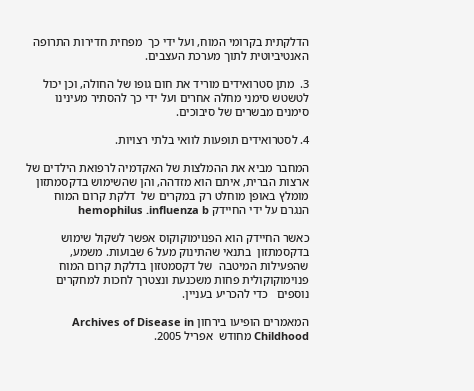הדלקתית בקרומי המוח, ועל ידי כך  מפחית חדירות התרופה האנטיביוטית לתוך מערכת העצבים.

3.  מתן סטרואידים מוריד את חום גופו של החולה, וכן יכול לטשטש סימני מחלה אחרים ועל ידי כך להסתיר מעינינו סימנים מבשרים של סיבוכים.

4. לסטרואידים תופעות לוואי בלתי רצויות.

המחבר מביא את ההמלצות של האקדמיה לרפואת הילדים של ארצות הברית, איתם הוא מזדהה, והן שהשימוש בדקסמתזון מומלץ באופן מוחלט רק במקרים של  דלקת קרום המוח הנגרם על ידי החיידק hemophilus .influenza b

כאשר החיידק הוא הפנוימוקוקוס אפשר לשקול שימוש בדקסמתזון  בתנאי שהתינוק מעל 6 שבועות. משמע, שהפעילות המיטבה  של דקסמטזון בדלקת קרום המוח פנוימוקוקולית פחות משכנעת ונצטרך לחכות למחקרים נוספים   כדי להכריע בעניין.

המאמרים הופיעו בירחון Archives of Disease in Childhood מחודש  אפריל 2005.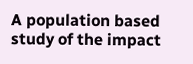A population based study of the impact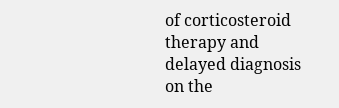of corticosteroid therapy and delayed diagnosis on the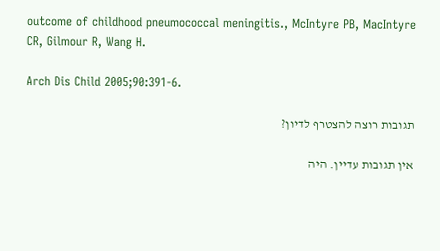outcome of childhood pneumococcal meningitis., McIntyre PB, MacIntyre CR, Gilmour R, Wang H.

Arch Dis Child 2005;90:391-6.

תגובות רוצה להצטרף לדיון?

אין תגובות עדיין. היה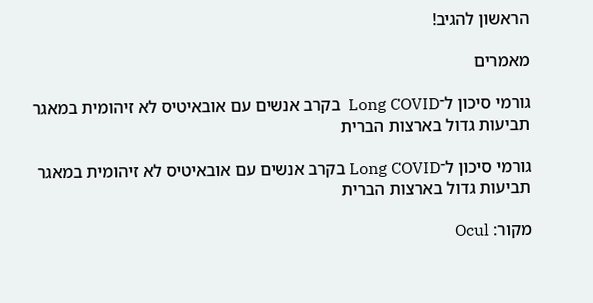הראשון להגיב!

מאמרים

גורמי סיכון ל־Long COVID  בקרב אנשים עם אובאיטיס לא זיהומית במאגר תביעות גדול בארצות הברית

גורמי סיכון ל־Long COVID בקרב אנשים עם אובאיטיס לא זיהומית במאגר תביעות גדול בארצות הברית

מקור: Ocul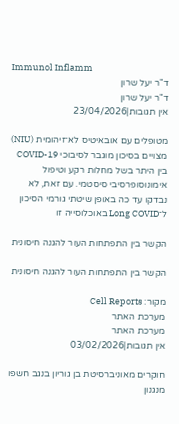Immunol Inflamm
ד"ר יעל שרון
ד"ר יעל שרון
אין תגובות|23/04/2026

מטופלים עם אובאיטיס לא־זיהומית (NIU) מצויים בסיכון מוגבר לסיבוכי COVID-19 בין היתר בשל מחלות רקע וטיפול אימונוסופרסיבי סיסטמי. עם זאת, לא נבדקו עד כה באופן שיטתי גורמי הסיכון ל־Long COVID באוכלוסייה זו

הקשר בין התפתחות העור להגנה חיסונית

הקשר בין התפתחות העור להגנה חיסונית

מקור: Cell Reports
מערכת האתר
מערכת האתר
אין תגובות|03/02/2026

חוקרים מאוניברסיטת בן גוריון בנגב חשפו מנגנון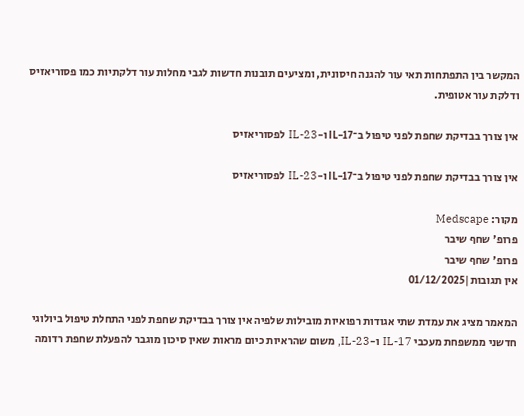המקשר בין התפתחות תאי עור להגנה חיסונית, ומציעים תובנות חדשות לגבי מחלות עור דלקתיות כמו פסוריאזיס ודלקת עור אטופית.

אין צורך בבדיקת שחפת לפני טיפול ב־IL-17 ו-IL-23 לפסוריאזיס

אין צורך בבדיקת שחפת לפני טיפול ב־IL-17 ו-IL-23 לפסוריאזיס

מקור: Medscape
פרופ' שחף שיבר
פרופ' שחף שיבר
אין תגובות|01/12/2025

המאמר מציג את עמדת שתי אגודות רפואיות מובילות שלפיה אין צורך בבדיקת שחפת לפני התחלת טיפול ביולוגי חדשני ממשפחת מעכבי IL-17 ו-IL-23, משום שהראיות כיום מראות שאין סיכון מוגבר להפעלת שחפת רדומה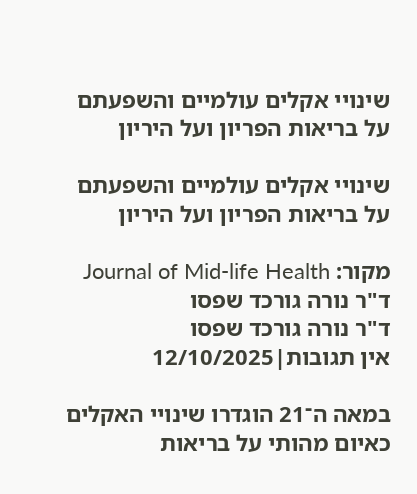שינויי אקלים עולמיים והשפעתם על בריאות הפריון ועל היריון

שינויי אקלים עולמיים והשפעתם על בריאות הפריון ועל היריון

מקור: Journal of Mid-life Health
ד"ר נורה גורכד שפסו
ד"ר נורה גורכד שפסו
אין תגובות|12/10/2025

במאה ה־21 הוגדרו שינויי האקלים כאיום מהותי על בריאות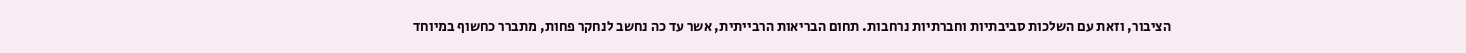הציבור, וזאת עם השלכות סביבתיות וחברתיות נרחבות. תחום הבריאות הרבייתית, אשר עד כה נחשב לנחקר פחות, מתברר כחשוף במיוחד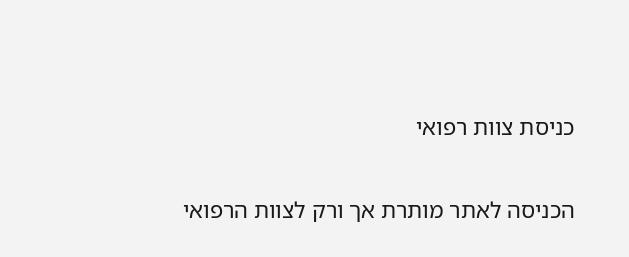כניסת צוות רפואי

הכניסה לאתר מותרת אך ורק לצוות הרפואי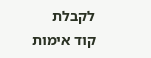לקבלת קוד אימות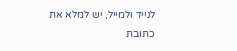לנייד ולמייל, יש למלא את כתובת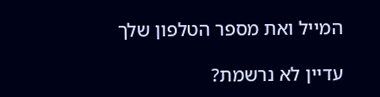המייל ואת מספר הטלפון שלך

עדיין לא נרשמת?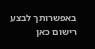באפשרותך לבצע רישום כאן